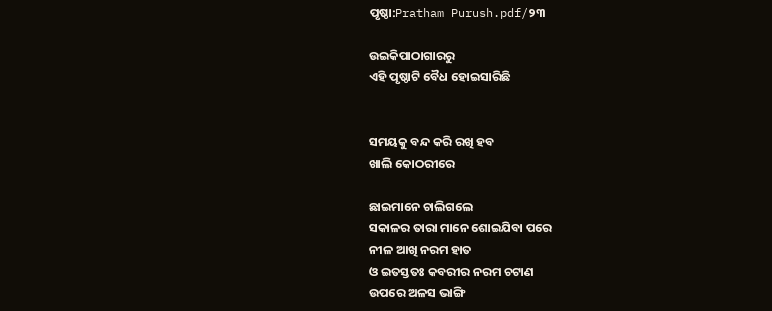ପୃଷ୍ଠା:Pratham Purush.pdf/୨୩

ଉଇକିପାଠାଗାର‌ରୁ
ଏହି ପୃଷ୍ଠାଟି ବୈଧ ହୋଇସାରିଛି


ସମୟକୁ ବନ୍ଦ କରି ରଖି ହବ
ଖାଲି କୋଠରୀରେ

ଛାଇମାନେ ଚାଲିଗଲେ
ସକାଳର ତାରା ମାନେ ଶୋଇଯିବା ପରେ
ନୀଳ ଆଖି ନରମ ହାତ
ଓ ଇତସ୍ତତଃ କବରୀର ନରମ ଚଟାଣ
ଉପରେ ଅଳସ ଭାଙ୍ଗି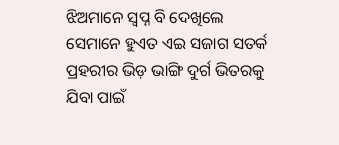ଝିଅମାନେ ସ୍ୱପ୍ନ ବି ଦେଖିଲେ
ସେମାନେ ହୁଏତ ଏଇ ସଜାଗ ସତର୍କ
ପ୍ରହରୀର ଭିଡ଼ ଭାଙ୍ଗି ଦୁର୍ଗ ଭିତରକୁ
ଯିବା ପାଇଁ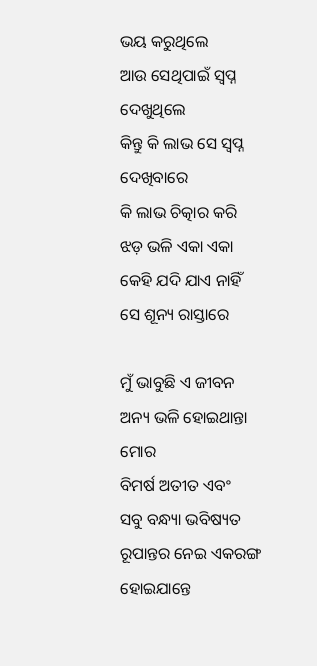ଭୟ କରୁଥିଲେ
ଆଉ ସେଥିପାଇଁ ସ୍ୱପ୍ନ ଦେଖୁଥିଲେ
କିନ୍ତୁ କି ଲାଭ ସେ ସ୍ୱପ୍ନ ଦେଖିବାରେ
କି ଲାଭ ଚିତ୍କାର କରି
ଝଡ଼ ଭଳି ଏକା ଏକା
କେହି ଯଦି ଯାଏ ନାହିଁ
ସେ ଶୂନ୍ୟ ରାସ୍ତାରେ

ମୁଁ ଭାବୁଛି ଏ ଜୀବନ
ଅନ୍ୟ ଭଳି ହୋଇଥାନ୍ତା ମୋର
ବିମର୍ଷ ଅତୀତ ଏବଂ
ସବୁ ବନ୍ଧ୍ୟା ଭବିଷ୍ୟତ
ରୂପାନ୍ତର ନେଇ ଏକରଙ୍ଗ ହୋଇଯାନ୍ତେ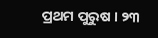ପ୍ରଥମ ପୁରୁଷ । ୨୩